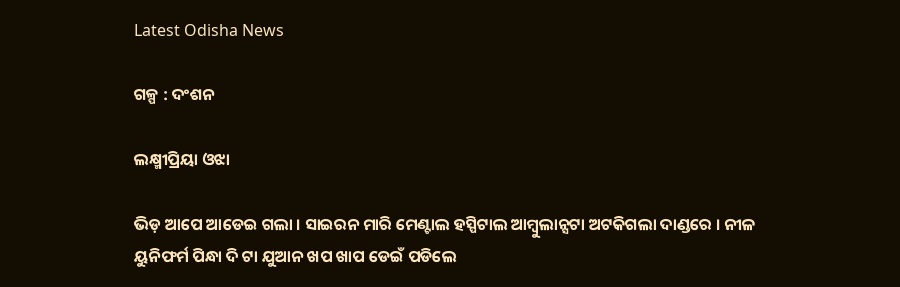Latest Odisha News

ଗଳ୍ପ : ଦଂଶନ

ଲକ୍ଷ୍ମୀପ୍ରିୟା ଓଝା

ଭିଡ଼ ଆପେ ଆଡେଇ ଗଲା । ସାଇରନ ମାରି ମେଣ୍ଟାଲ ହସ୍ପିଟାଲ ଆମ୍ବୁଲାନ୍ସଟା ଅଟକିଗଲା ଦାଣ୍ଡରେ । ନୀଳ ୟୁନିଫର୍ମ ପିନ୍ଧା ଦି ଟା ଯୁଆନ ଖପ ଖାପ ଡେଇଁ ପଡିଲେ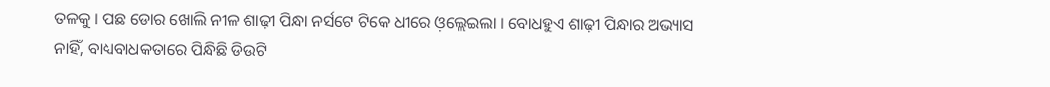ତଳକୁ । ପଛ ଡୋର ଖୋଲି ନୀଳ ଶାଢ଼ୀ ପିନ୍ଧା ନର୍ସଟେ ଟିକେ ଧୀରେ ଓ଼ଲ୍ଲେଇଲା । ବୋଧହୁଏ ଶାଢ଼ୀ ପିନ୍ଧାର ଅଭ୍ୟାସ ନାହିଁ, ବାଧ୍ୟବାଧକତାରେ ପିନ୍ଧିଛି ଡିଉଟି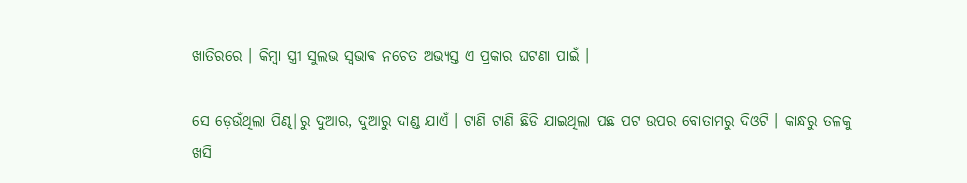ଖାତିରରେ । କିମ୍ବା ସ୍ତ୍ରୀ ସୁଲଭ ସ୍ଵଭାଵ ନଚେତ ଅଭ୍ୟସ୍ତ ଏ ପ୍ରକାର ଘଟଣା ପାଇଁ ।

ସେ ଡ଼େଉଁଥିଲା ପିଣ୍ଢ|ରୁ ଦୁଆର, ଦୁଆରୁ ଦାଣ୍ଡ ଯାଏଁ । ଟାଣି ଟାଣି ଛିଡି ଯାଇଥିଲା ପଛ ପଟ ଉପର ବୋତାମରୁ ଦିଓଟି । କାନ୍ଧରୁ ତଳକୁ ଖସି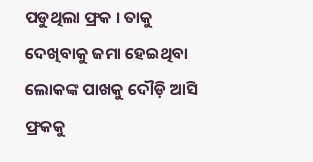ପଡୁଥିଲା ଫ୍ରକ । ତାକୁ ଦେଖିବାକୁ ଜମା ହେଇଥିବା ଲୋକଙ୍କ ପାଖକୁ ଦୌଡ଼ି ଆସି ଫ୍ରକକୁ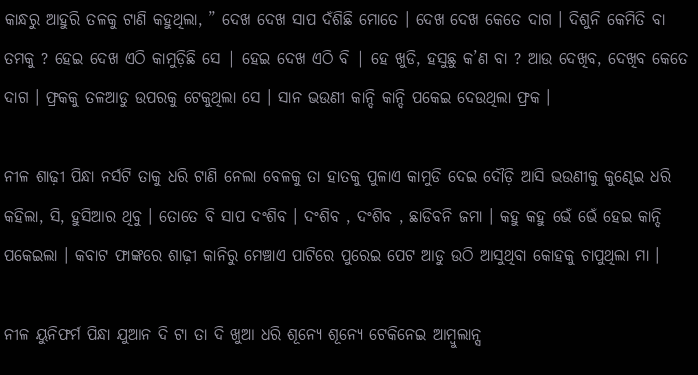କାନ୍ଧରୁ ଆହୁରି ତଳକୁ ଟାଣି କହୁଥିଲା, ” ଦେଖ ଦେଖ ସାପ ଦଁଶିଛି ମୋତେ । ଦେଖ ଦେଖ କେତେ ଦାଗ । ଦିଶୁନି କେମିତି ବା ତମକୁ ? ହେଇ ଦେଖ ଏଠି କାମୁଡ଼ିଛି ସେ | ହେଇ ଦେଖ ଏଠି ବି | ହେ ଖୁଡି, ହସୁଛୁ କ’ଣ ବା ? ଆଉ ଦେଖିବ, ଦେଖିବ କେତେ ଦାଗ । ଫ୍ରକକୁ ତଳଆଡୁ ଉପରକୁ ଟେକୁଥିଲା ସେ । ସାନ ଭଉଣୀ କାନ୍ଦି କାନ୍ଦି ପକେଇ ଦେଉଥିଲା ଫ୍ରକ ।

ନୀଳ ଶାଢ଼ୀ ପିନ୍ଧା ନର୍ସଟି ତାକୁ ଧରି ଟାଣି ନେଲା ବେଳକୁ ତା ହାତକୁ ପୁଳାଏ କାମୁଡି ଦେଇ ଦୌଡ଼ି ଆସି ଭଉଣୀକୁ କୁଣ୍ଢେଇ ଧରି କହିଲା, ସି, ହୁସିଆର ଥିବୁ । ତୋତେ ବି ସାପ ଦଂଶିବ । ଦଂଶିବ , ଦଂଶିବ , ଛାଡିବନି ଜମା । କହୁ କହୁ ଭେଁ ଭେଁ ହେଇ କାନ୍ଦି ପକେଇଲା । କବାଟ ଫାଙ୍କରେ ଶାଢ଼ୀ କାନିରୁ ମେଞ୍ଚାଏ ପାଟିରେ ପୁରେଇ ପେଟ ଆଡୁ ଉଠି ଆସୁଥିବା କୋହକୁ ଚାପୁଥିଲା ମା ।

ନୀଳ ୟୁନିଫର୍ମ ପିନ୍ଧା ଯୁଆନ ଦି ଟା ତା ଦି ଖୁଆ ଧରି ଶୂନ୍ୟେ ଶୂନ୍ୟେ ଟେକିନେଇ ଆମ୍ବୁଲାନ୍ସ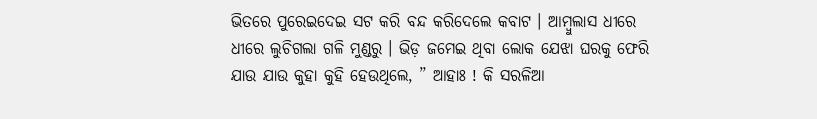ଭିତରେ ପୁରେଇଦେଇ ସଟ କରି ବନ୍ଦ କରିଦେଲେ କବାଟ । ଆମ୍ବୁଲାସ ଧୀରେ ଧୀରେ ଲୁଚିଗଲା ଗଳି ମୁଣ୍ଡରୁ । ଭିଡ଼ ଜମେଇ ଥିବା ଲୋକ ଯେଝା ଘରକୁ ଫେରି ଯାଉ ଯାଉ କୁହା କୁହି ହେଉଥିଲେ, ” ଆହାଃ ! କି ସରଳିଆ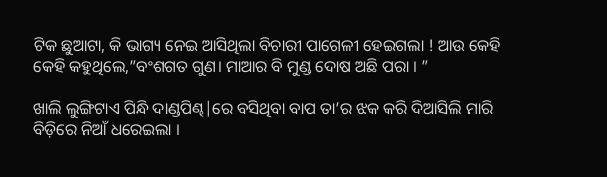ଟିକ ଛୁଆଟା, କି ଭାଗ୍ୟ ନେଇ ଆସିଥିଲା ବିଚାରୀ ପାଗେଳୀ ହେଇଗଲା ! ଆଉ କେହି କେହି କହୁଥିଲେ,”ବଂଶଗତ ଗୁଣ। ମାଆର ବି ମୁଣ୍ଡ ଦୋଷ ଅଛି ପରା । ”

ଖାଲି ଲୁଙ୍ଗିଟାଏ ପିନ୍ଧି ଦାଣ୍ଡପିଣ୍ଢ|ରେ ବସିଥିବା ବାପ ତା’ର ଝକ କରି ଦିଆସିଲି ମାରି ବିଡ଼ିରେ ନିଆଁ ଧରେଇଲା ।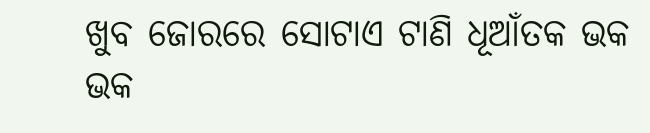ଖୁବ ଜୋରରେ ସୋଟାଏ ଟାଣି ଧୂଆଁତକ ଭକ ଭକ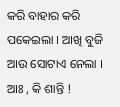କରି ବାହାର କରି ପକେଇଲା । ଆଖି ବୁଜି ଆଉ ସୋଟାଏ ନେଲା । ଆଃ , କି ଶାନ୍ତି !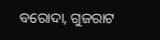ବରୋଦା, ଗୁଜରାଟ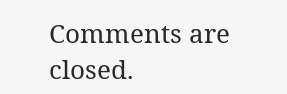Comments are closed.